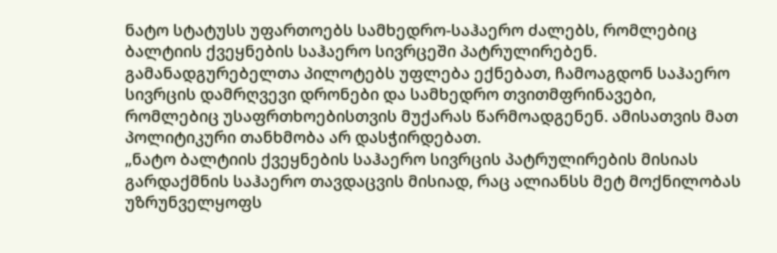ნატო სტატუსს უფართოებს სამხედრო-საჰაერო ძალებს, რომლებიც ბალტიის ქვეყნების საჰაერო სივრცეში პატრულირებენ. გამანადგურებელთა პილოტებს უფლება ექნებათ, ჩამოაგდონ საჰაერო სივრცის დამრღვევი დრონები და სამხედრო თვითმფრინავები, რომლებიც უსაფრთხოებისთვის მუქარას წარმოადგენენ. ამისათვის მათ პოლიტიკური თანხმობა არ დასჭირდებათ.
„ნატო ბალტიის ქვეყნების საჰაერო სივრცის პატრულირების მისიას გარდაქმნის საჰაერო თავდაცვის მისიად, რაც ალიანსს მეტ მოქნილობას უზრუნველყოფს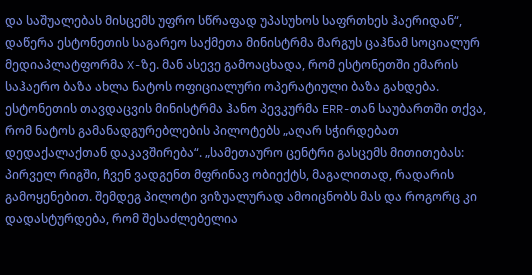და საშუალებას მისცემს უფრო სწრაფად უპასუხოს საფრთხეს ჰაერიდან“, დაწერა ესტონეთის საგარეო საქმეთა მინისტრმა მარგუს ცაჰნამ სოციალურ მედიაპლატფორმა X-ზე. მან ასევე გამოაცხადა, რომ ესტონეთში ემარის საჰაერო ბაზა ახლა ნატოს ოფიციალური ოპერატიული ბაზა გახდება.
ესტონეთის თავდაცვის მინისტრმა ჰანო პევკურმა ERR-თან საუბართში თქვა, რომ ნატოს გამანადგურებლების პილოტებს „აღარ სჭირდებათ დედაქალაქთან დაკავშირება“. „სამეთაურო ცენტრი გასცემს მითითებას: პირველ რიგში, ჩვენ ვადგენთ მფრინავ ობიექტს, მაგალითად, რადარის გამოყენებით. შემდეგ პილოტი ვიზუალურად ამოიცნობს მას და როგორც კი დადასტურდება, რომ შესაძლებელია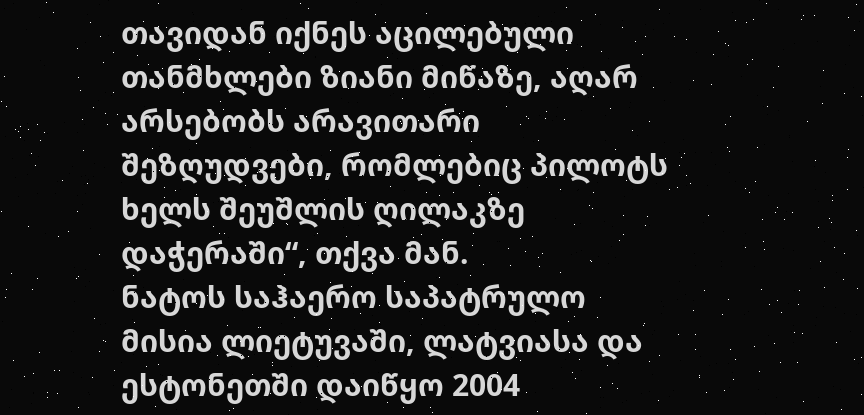თავიდან იქნეს აცილებული თანმხლები ზიანი მიწაზე, აღარ არსებობს არავითარი შეზღუდვები, რომლებიც პილოტს ხელს შეუშლის ღილაკზე დაჭერაში“, თქვა მან.
ნატოს საჰაერო საპატრულო მისია ლიეტუვაში, ლატვიასა და ესტონეთში დაიწყო 2004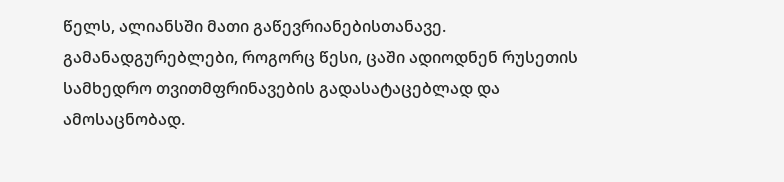წელს, ალიანსში მათი გაწევრიანებისთანავე. გამანადგურებლები, როგორც წესი, ცაში ადიოდნენ რუსეთის სამხედრო თვითმფრინავების გადასატაცებლად და ამოსაცნობად.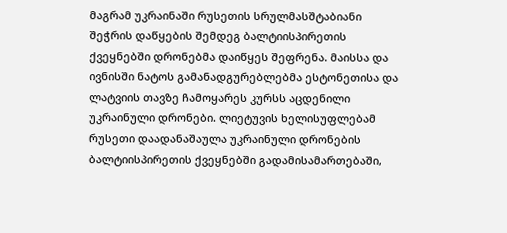მაგრამ უკრაინაში რუსეთის სრულმასშტაბიანი შეჭრის დაწყების შემდეგ ბალტიისპირეთის ქვეყნებში დრონებმა დაიწყეს შეფრენა. მაისსა და ივნისში ნატოს გამანადგურებლებმა ესტონეთისა და ლატვიის თავზე ჩამოყარეს კურსს აცდენილი უკრაინული დრონები. ლიეტუვის ხელისუფლებამ რუსეთი დაადანაშაულა უკრაინული დრონების ბალტიისპირეთის ქვეყნებში გადამისამართებაში,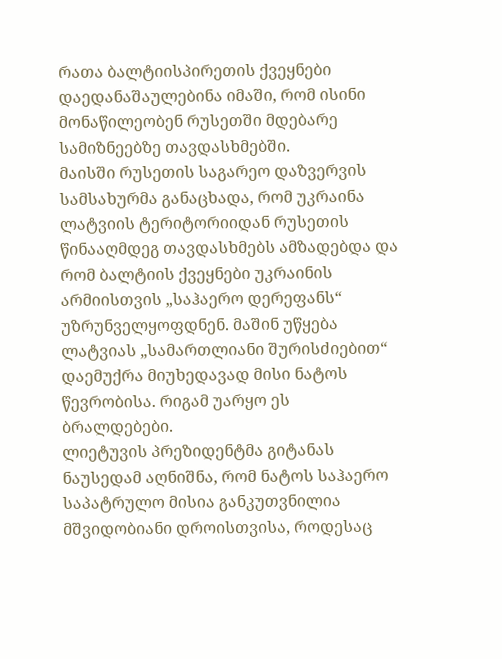რათა ბალტიისპირეთის ქვეყნები დაედანაშაულებინა იმაში, რომ ისინი მონაწილეობენ რუსეთში მდებარე სამიზნეებზე თავდასხმებში.
მაისში რუსეთის საგარეო დაზვერვის სამსახურმა განაცხადა, რომ უკრაინა ლატვიის ტერიტორიიდან რუსეთის წინააღმდეგ თავდასხმებს ამზადებდა და რომ ბალტიის ქვეყნები უკრაინის არმიისთვის „საჰაერო დერეფანს“ უზრუნველყოფდნენ. მაშინ უწყება ლატვიას „სამართლიანი შურისძიებით“ დაემუქრა მიუხედავად მისი ნატოს წევრობისა. რიგამ უარყო ეს ბრალდებები.
ლიეტუვის პრეზიდენტმა გიტანას ნაუსედამ აღნიშნა, რომ ნატოს საჰაერო საპატრულო მისია განკუთვნილია მშვიდობიანი დროისთვისა, როდესაც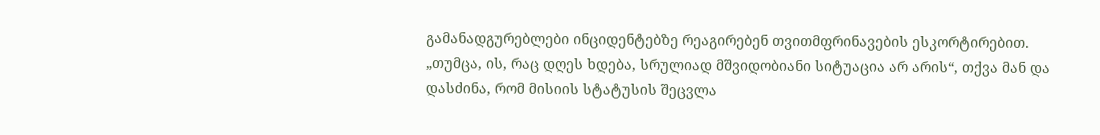გამანადგურებლები ინციდენტებზე რეაგირებენ თვითმფრინავების ესკორტირებით. „თუმცა, ის, რაც დღეს ხდება, სრულიად მშვიდობიანი სიტუაცია არ არის“, თქვა მან და დასძინა, რომ მისიის სტატუსის შეცვლა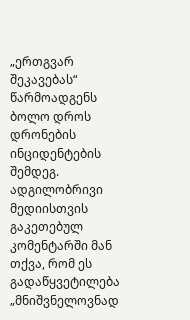„ერთგვარ შეკავებას“ წარმოადგენს ბოლო დროს დრონების ინციდენტების შემდეგ. ადგილობრივი მედიისთვის გაკეთებულ კომენტარში მან თქვა, რომ ეს გადაწყვეტილება „მნიშვნელოვნად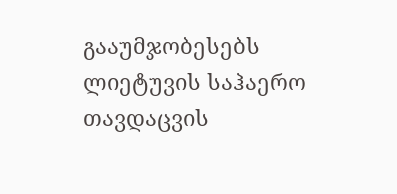გააუმჯობესებს ლიეტუვის საჰაერო თავდაცვის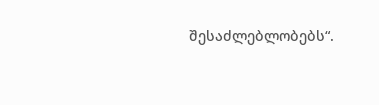შესაძლებლობებს“.